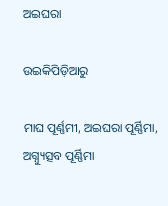ଅଇଘରା

ଉଇକିପିଡ଼ିଆ‌ରୁ

ମାଘ ପୂର୍ଣ୍ଣମୀ, ଅଇଘରା ପୂର୍ଣ୍ଣିମା, ଅଗ୍ନ୍ୟୁତ୍ସବ ପୂର୍ଣ୍ଣିମା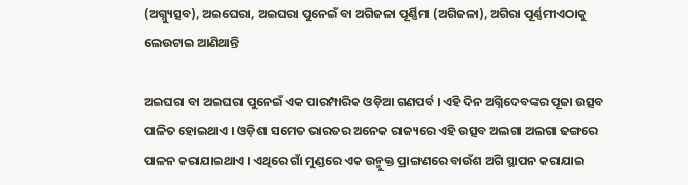(ଅଗ୍ନ୍ୟୁତ୍ସବ), ଅଇଘେରା, ଅଇଘରା ପୁନେଇଁ ବା ଅଗିଜଳା ପୂର୍ଣ୍ଣିମା (ଅଗିଜଳା), ଅଗିରା ପୂର୍ଣ୍ଣମୀଏଠାକୁ ଲେଉଟାଇ ଆଣିଥାନ୍ତି

ଅଇଘରା ବା ଅଇଘରା ପୁନେଇଁ ଏକ ପାରମ୍ପାରିକ ଓଡ଼ିଆ ଗଣପର୍ବ । ଏହି ଦିନ ଅଗ୍ନିଦେବଙ୍କର ପୂଜା ଉତ୍ସବ ପାଳିତ ହୋଇଥାଏ । ଓଡ଼ିଶା ସମେତ ଭାରତର ଅନେକ ରାଜ୍ୟରେ ଏହି ଉତ୍ସବ ଅଲଗା ଅଲଗା ଢଙ୍ଗରେ ପାଳନ କରାଯାଇଥାଏ । ଏଥିରେ ଗାଁ ମୁଣ୍ଡରେ ଏକ ଉନ୍ମୁକ୍ତ ପ୍ରାଙ୍ଗଣରେ ବାଉଁଶ ଅଗି ସ୍ଥାପନ କରାଯାଇ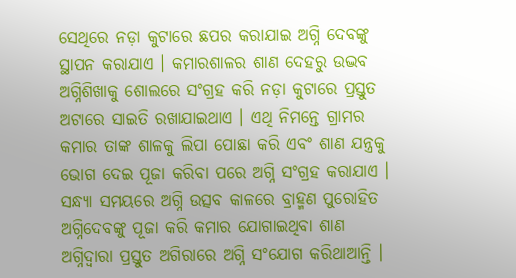ସେଥିରେ ନଡ଼ା କୁଟାରେ ଛପର କରାଯାଇ ଅଗ୍ନି ଦେବଙ୍କୁ ସ୍ଥାପନ କରାଯାଏ । କମାରଶାଳର ଶାଣ ଦେହରୁ ଉଦ୍ଭବ ଅଗ୍ନିଶିଖାକୁ ଶୋଲରେ ସଂଗ୍ରହ କରି ନଡ଼ା କୁଟାରେ ପ୍ରସ୍ତୁତ ଅଟାରେ ସାଇତି ରଖାଯାଇଥାଏ । ଏଥି ନିମନ୍ତେ ଗ୍ରାମର କମାର ତାଙ୍କ ଶାଳକୁ ଲିପା ପୋଛା କରି ଏବଂ ଶାଣ ଯନ୍ତ୍ରକୁ ଭୋଗ ଦେଇ ପୂଜା କରିବା ପରେ ଅଗ୍ନି ସଂଗ୍ରହ କରାଯାଏ । ସନ୍ଧ୍ୟା ସମୟରେ ଅଗ୍ନି ଉତ୍ସବ କାଳରେ ବ୍ରାହ୍ମଣ ପୁରୋହିତ ଅଗ୍ନିଦେବଙ୍କୁ ପୂଜା କରି କମାର ଯୋଗାଇଥିବା ଶାଣ ଅଗ୍ନିଦ୍ୱାରା ପ୍ରସ୍ତୁତ ଅଗିରାରେ ଅଗ୍ନି ସଂଯୋଗ କରିଥାଆନ୍ତି ।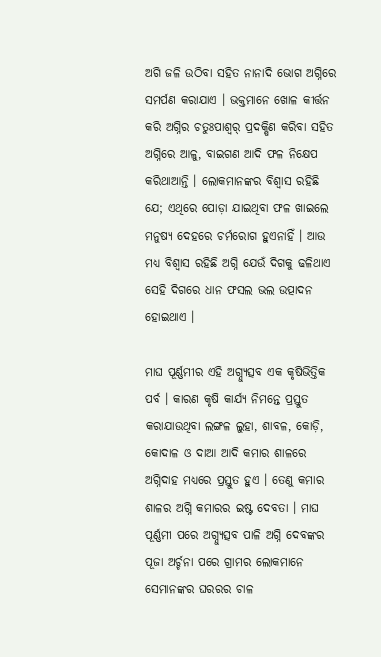ଅଗି ଜଳି ଉଠିବା ସହିତ ନାନାଦି ଭୋଗ ଅଗ୍ନିରେ ସମର୍ପଣ କରାଯାଏ । ଭକ୍ତମାନେ ଖୋଳ କୀର୍ତ୍ତନ କରି ଅଗ୍ନିର ଚତୁଃପାଶ୍ୱର୍ ପ୍ରଦକ୍ଷିଣ କରିବା ସହିତ ଅଗ୍ନିରେ ଆଳୁ, ବାଇଗଣ ଆଦି ଫଳ ନିକ୍ଷେପ କରିଥାଆନ୍ତି । ଲୋକମାନଙ୍କର ବିଶ୍ୱାସ ରହିଛି ଯେ; ଏଥିରେ ପୋଡ଼ା ଯାଇଥିବା ଫଳ ଖାଇଲେ ମନୁଷ୍ୟ ଦେହରେ ଚର୍ମରୋଗ ହୁଏନାହିଁ । ଆଉ ମଧ୍ୟ ବିଶ୍ୱାସ ରହିଛି ଅଗ୍ନି ଯେଉଁ ଦିଗକୁ ଢଳିଥାଏ ସେହି ଦିଗରେ ଧାନ ଫସଲ ଭଲ ଉତ୍ପାଦନ ହୋଇଥାଏ ।

ମାଘ ପୂର୍ଣ୍ଣମୀର ଏହି ଅଗ୍ନ୍ୟୁତ୍ସବ ଏକ କୃଷିଭିତ୍ତିକ ପର୍ବ । କାରଣ କୃଷି କାର୍ଯ୍ୟ ନିମନ୍ତେ ପ୍ରସ୍ତୁତ କରାଯାଉଥିବା ଲଙ୍ଗଳ ଲୁହା, ଶାବଳ, କୋଡ଼ି, କୋଦାଳ ଓ ଦାଆ ଆଦି କମାର ଶାଳରେ ଅଗ୍ନିଦାହ ମଧ୍ୟରେ ପ୍ରସ୍ତୁତ ହୁଏ । ତେଣୁ କମାର ଶାଳର ଅଗ୍ନି କମାରର ଇଷ୍ଟ ଦେବତା । ମାଘ ପୂର୍ଣ୍ଣମୀ ପରେ ଅଗ୍ନ୍ୟୁତ୍ସବ ପାଳି ଅଗ୍ନି ଦେବଙ୍କର ପୂଜା ଅର୍ଚ୍ଚନା ପରେ ଗ୍ରାମର ଲୋକମାନେ ସେମାନଙ୍କର ଘରରର ଚାଳ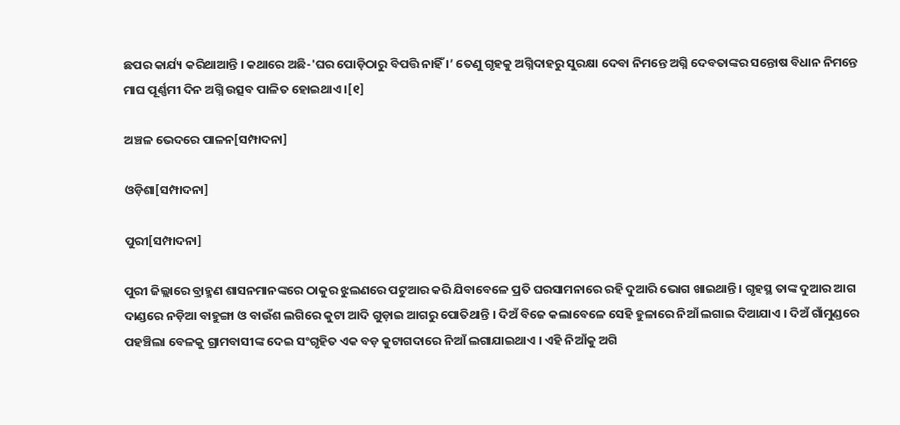ଛପର କାର୍ଯ୍ୟ କରିଥାଆନ୍ତି । କଥାରେ ଅଛି-'ଘର ପୋଡ଼ିଠାରୁ ବିପତ୍ତି ନାହିଁ ।’ ତେଣୁ ଗୃହକୁ ଅଗ୍ନିଦାହରୁ ସୁରକ୍ଷା ଦେବା ନିମନ୍ତେ ଅଗ୍ନି ଦେବତାଙ୍କର ସନ୍ତୋଷ ବିଧାନ ନିମନ୍ତେ ମାଘ ପୂର୍ଣ୍ଣମୀ ଦିନ ଅଗ୍ନି ଉତ୍ସବ ପାଳିତ ହୋଇଥାଏ ।[୧]

ଅଞ୍ଚଳ ଭେଦରେ ପାଳନ[ସମ୍ପାଦନା]

ଓଡ଼ିଶା[ସମ୍ପାଦନା]

ପୁରୀ[ସମ୍ପାଦନା]

ପୁରୀ ଜିଲ୍ଲାରେ ବ୍ରାହ୍ମଣ ଶାସନମାନଙ୍କରେ ଠାକୁର ଝୁଲଣରେ ପଟୁଆର କରି ଯିବାବେଳେ ପ୍ରତି ଘରସାମନାରେ ରହି ଦୁଆରି ଭୋଗ ଖାଇଥାନ୍ତି । ଗୃହସ୍ଥ ତାଙ୍କ ଦୁଆର ଆଗ ଦାଣ୍ଡରେ ନଡ଼ିଆ ବାହୁଙ୍ଗା ଓ ବାଉଁଶ ଲଗିରେ କୁଟା ଆଦି ଗୁଡ଼ାଇ ଆଗରୁ ପୋତିଥାନ୍ତି । ଦିଅଁ ବିଜେ କଲାବେଳେ ସେହି ହୁଳାରେ ନିଆଁ ଲଗାଇ ଦିଆଯାଏ । ଦିଅଁ ଗାଁମୁଣ୍ଡରେ ପହଞ୍ଚିଲା ବେଳକୁ ଗ୍ରାମବାସୀଙ୍କ ଦେଇ ସଂଗୃହିତ ଏକ ବଡ଼ କୁଟାଗଦାରେ ନିଆଁ ଲଗାଯାଇଥାଏ । ଏହି ନିଆଁକୁ ଅଗି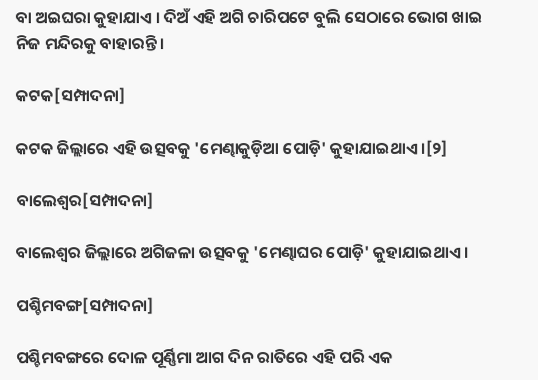ବା ଅଇଘରା କୁହାଯାଏ । ଦିଅଁ ଏହି ଅଗି ଚାରିପଟେ ବୁଲି ସେଠାରେ ଭୋଗ ଖାଇ ନିଜ ମନ୍ଦିରକୁ ବାହାରନ୍ତି ।

କଟକ[ସମ୍ପାଦନା]

କଟକ ଜିଲ୍ଲାରେ ଏହି ଉତ୍ସବକୁ 'ମେଣ୍ଢାକୁଡ଼ିଆ ପୋଡ଼ି' କୁହାଯାଇଥାଏ ।[୨]

ବାଲେଶ୍ୱର[ସମ୍ପାଦନା]

ବାଲେଶ୍ୱର ଜିଲ୍ଲାରେ ଅଗିଜଳା ଉତ୍ସବକୁ 'ମେଣ୍ଢାଘର ପୋଡ଼ି' କୁହାଯାଇଥାଏ ।

ପଶ୍ଚିମବଙ୍ଗ[ସମ୍ପାଦନା]

ପଶ୍ଚିମବଙ୍ଗରେ ଦୋଳ ପୂର୍ଣ୍ଣିମା ଆଗ ଦିନ ରାତିରେ ଏହି ପରି ଏକ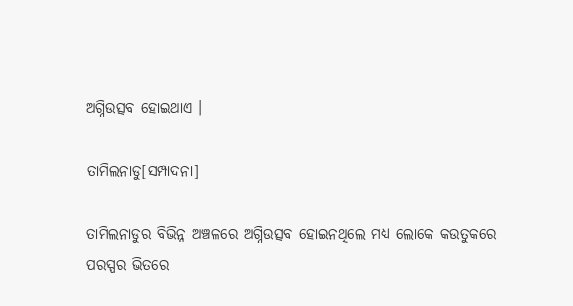ଅଗ୍ନିଉତ୍ସବ ହୋଇଥାଏ ।

ତାମିଲନାଡୁ[ସମ୍ପାଦନା]

ତାମିଲନାଡୁର ବିଭିନ୍ନ ଅଞ୍ଚଳରେ ଅଗ୍ନିଉତ୍ସବ ହୋଇନଥିଲେ ମଧ୍ୟ ଲୋକେ କଉତୁକରେ ପରସ୍ପର ଭିତରେ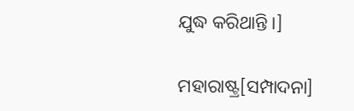ଯୁଦ୍ଧ କରିଥାନ୍ତି ।]

ମହାରାଷ୍ଟ୍ର[ସମ୍ପାଦନା]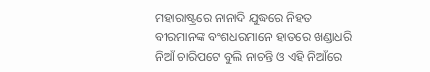ମହାରାଷ୍ଟ୍ରରେ ନାନାଦି ଯୁଦ୍ଧରେ ନିହତ ବୀରମାନଙ୍କ ବଂଶଧରମାନେ ହାତରେ ଖଣ୍ଡାଧରି ନିଆଁ ଚାରିପଟେ ବୁଲି ନାଚନ୍ତି ଓ ଏହି ନିଆଁରେ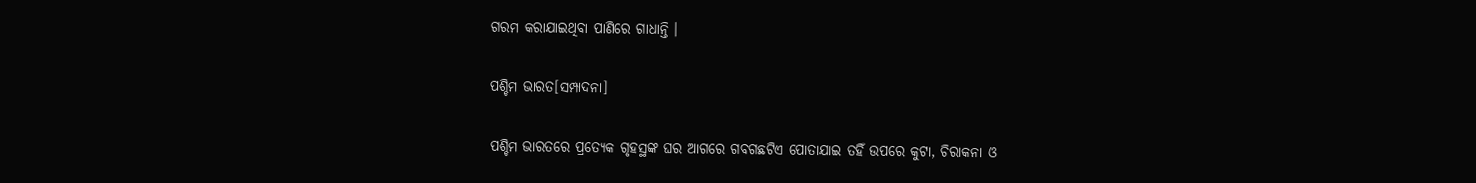ଗରମ କରାଯାଇଥିବା ପାଣିରେ ଗାଧାନ୍ତି ।

ପଶ୍ଚିମ ଭାରତ[ସମ୍ପାଦନା]

ପଶ୍ଚିମ ଭାରତରେ ପ୍ରତ୍ୟେକ ଗୃହସ୍ଥଙ୍କ ଘର ଆଗରେ ଗବଗଛଟିଏ ପୋତାଯାଇ ତହିଁ ଉପରେ କୁଟା, ଚିରାକନା ଓ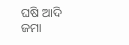ଘଷି ଆଦି ଜମା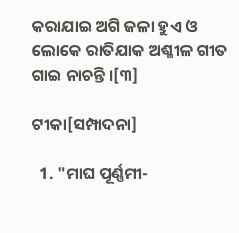କରାଯାଇ ଅଗି ଜଳା ହୁଏ ଓ ଲୋକେ ରାତିଯାକ ଅଶ୍ଳୀଳ ଗୀତ ଗାଇ ନାଚନ୍ତି ।[୩]

ଟୀକା[ସମ୍ପାଦନା]

  1. "ମାଘ ପୂର୍ଣ୍ଣମୀ-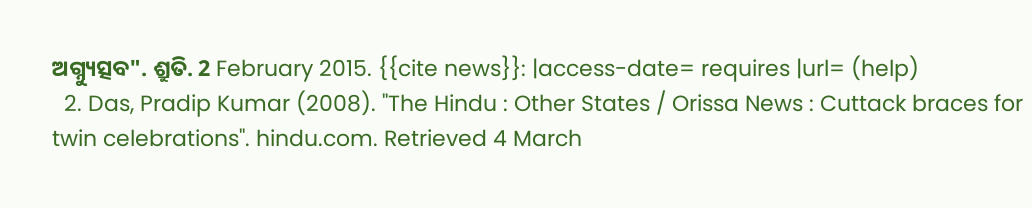ଅଗ୍ନ୍ୟୁତ୍ସବ". ଶ୍ରୁତି. 2 February 2015. {{cite news}}: |access-date= requires |url= (help)
  2. Das, Pradip Kumar (2008). "The Hindu : Other States / Orissa News : Cuttack braces for twin celebrations". hindu.com. Retrieved 4 March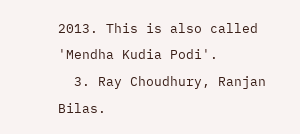2013. This is also called 'Mendha Kudia Podi'.
  3. Ray Choudhury, Ranjan Bilas.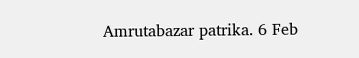Amrutabazar patrika. 6 Feb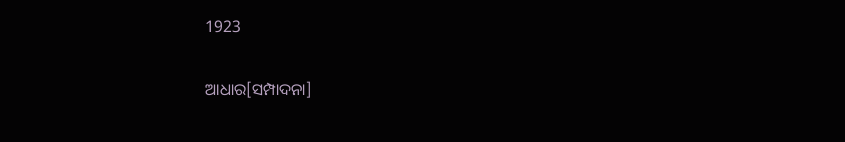1923

ଆଧାର[ସମ୍ପାଦନା]